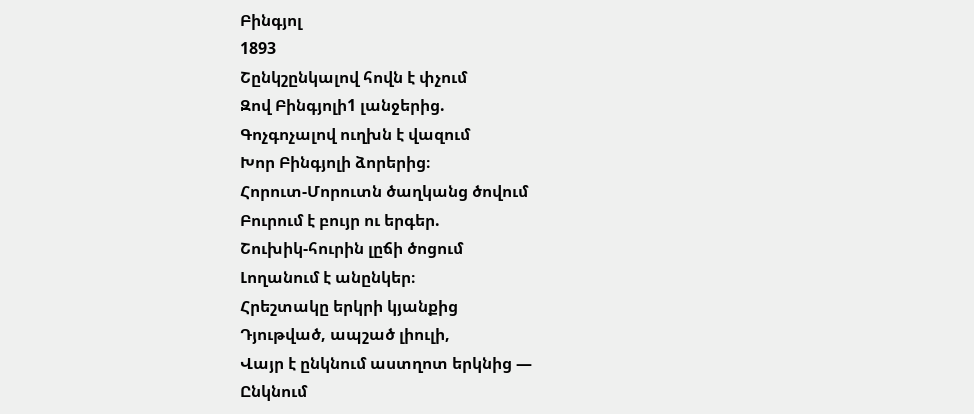Բինգյոլ
1893
Շընկշընկալով հովն է փչում
Զով Բինգյոլի1 լանջերից.
Գոչգոչալով ուղխն է վազում
Խոր Բինգյոլի ձորերից։
Հորուտ-Մորուտն ծաղկանց ծովում
Բուրում է բույր ու երգեր.
Շուխիկ-հուրին լըճի ծոցում
Լողանում է անընկեր։
Հրեշտակը երկրի կյանքից
Դյութված, ապշած լիուլի,
Վայր է ընկնում աստղոտ երկնից —
Ընկնում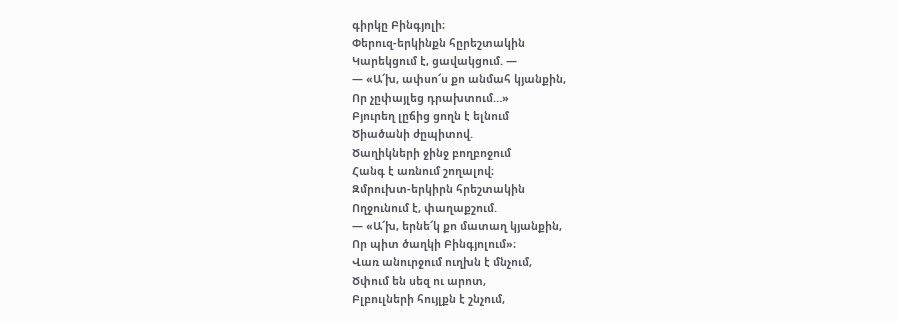գիրկը Բինգյոլի։
Փերուզ-երկինքն հըրեշտակին
Կարեկցում է, ցավակցում. —
— «Ա՜խ, ափսո՜ս քո անմահ կյանքին,
Որ չըփայլեց դրախտում…»
Բյուրեղ լըճից ցողն է ելնում
Ծիածանի ժըպիտով.
Ծաղիկների ջինջ բողբոջում
Հանգ է առնում շողալով։
Զմրուխտ-երկիրն հրեշտակին
Ողջունում է, փաղաքշում.
— «Ա՜խ, երնե՜կ քո մատաղ կյանքին,
Որ պիտ ծաղկի Բինգյոլում»։
Վառ անուրջում ուղխն է մնչում,
Ծփում են սեզ ու արոտ,
Բլբուլների հույլքն է շնչում,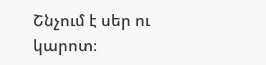Շնչում է սեր ու կարոտ։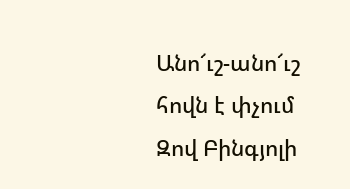Անո՜ւշ-անո՜ւշ հովն է փչում
Զով Բինգյոլի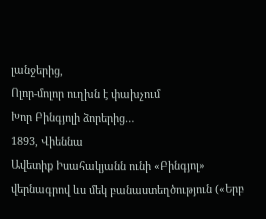լանջերից,
Ոլոր-մոլոր ուղխն է փախչում
Խոր Բինգյոլի ձորերից…
1893, Վիեննա
Ավետիք Իսահակյանն ունի «Բինգյոլ» վերնագրով ևս մեկ բանաստեղծություն («Երբ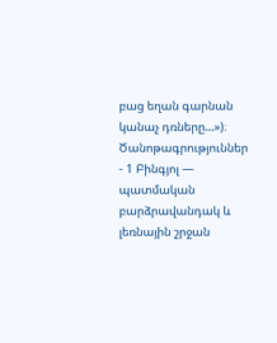բաց եղան գարնան կանաչ դռները...»)։
Ծանոթագրություններ
- 1 Բինգյոլ — պատմական բարձրավանդակ և լեռնային շրջան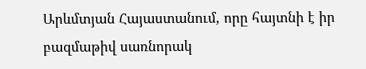Արևմտյան Հայաստանում, որը հայտնի է իր բազմաթիվ սառնորակ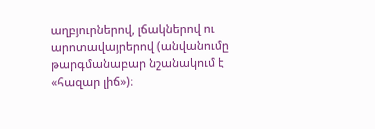աղբյուրներով, լճակներով ու արոտավայրերով (անվանումը թարգմանաբար նշանակում է «հազար լիճ»)։